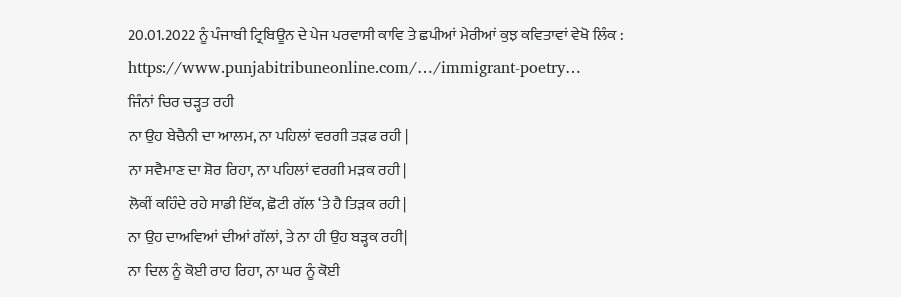20.01.2022 ਨੂੰ ਪੰਜਾਬੀ ਟ੍ਰਿਬਿਊਨ ਦੇ ਪੇਜ ਪਰਵਾਸੀ ਕਾਵਿ ਤੇ ਛਪੀਆਂ ਮੇਰੀਆਂ ਕੁਝ ਕਵਿਤਾਵਾਂ ਵੇਖੋ ਲਿੰਕ :
https://www.punjabitribuneonline.com/…/immigrant-poetry…
ਜਿੰਨਾਂ ਚਿਰ ਚੜ੍ਹਤ ਰਹੀ
ਨਾ ਉਹ ਬੇਚੈਨੀ ਦਾ ਆਲਮ, ਨਾ ਪਹਿਲਾਂ ਵਰਗੀ ਤੜਫ ਰਹੀ |
ਨਾ ਸਵੈਮਾਣ ਦਾ ਸ਼ੋਰ ਰਿਹਾ, ਨਾ ਪਹਿਲਾਂ ਵਰਗੀ ਮੜਕ ਰਹੀ |
ਲੋਕੀਂ ਕਹਿੰਦੇ ਰਹੇ ਸਾਡੀ ਇੱਕ, ਛੋਟੀ ਗੱਲ ‘ਤੇ ਹੈ ਤਿੜਕ ਰਹੀ |
ਨਾ ਉਹ ਦਾਅਵਿਆਂ ਦੀਆਂ ਗੱਲਾਂ, ਤੇ ਨਾ ਹੀ ਉਹ ਬੜ੍ਹਕ ਰਹੀ|
ਨਾ ਦਿਲ ਨੂੰ ਕੋਈ ਰਾਹ ਰਿਹਾ, ਨਾ ਘਰ ਨੂੰ ਕੋਈ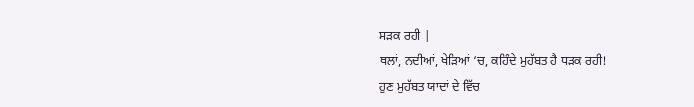ਸੜਕ ਰਹੀ |
ਥਲਾਂ, ਨਦੀਆਂ, ਖੇੜਿਆਂ ‘ਚ, ਕਹਿੰਦੇ ਮੁਹੱਬਤ ਹੈ ਧੜਕ ਰਹੀ!
ਹੁਣ ਮੁਹੱਬਤ ਯਾਦਾਂ ਦੇ ਵਿੱਚ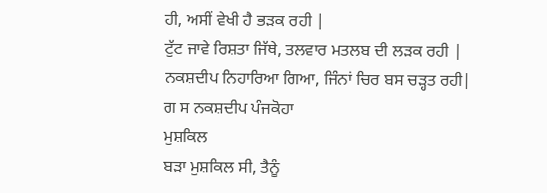ਹੀ, ਅਸੀਂ ਵੇਖੀ ਹੈ ਭੜਕ ਰਹੀ |
ਟੁੱਟ ਜਾਵੇ ਰਿਸ਼ਤਾ ਜਿੱਥੇ, ਤਲਵਾਰ ਮਤਲਬ ਦੀ ਲੜਕ ਰਹੀ |
ਨਕਸ਼ਦੀਪ ਨਿਹਾਰਿਆ ਗਿਆ, ਜਿੰਨਾਂ ਚਿਰ ਬਸ ਚੜ੍ਹਤ ਰਹੀ|
ਗ ਸ ਨਕਸ਼ਦੀਪ ਪੰਜਕੋਹਾ
ਮੁਸ਼ਕਿਲ
ਬੜਾ ਮੁਸ਼ਕਿਲ ਸੀ, ਤੈਨੂੰ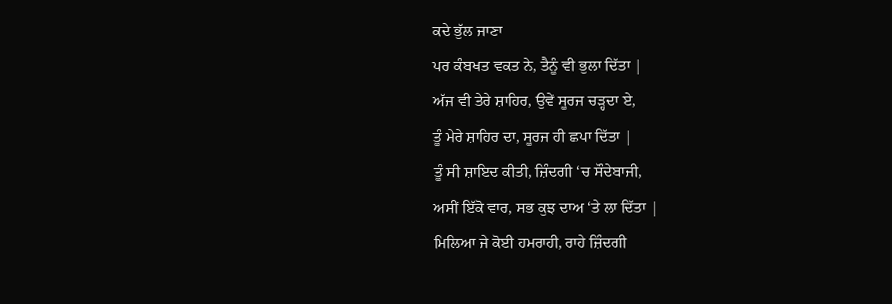ਕਦੇ ਭੁੱਲ ਜਾਣਾ
ਪਰ ਕੰਬਖਤ ਵਕਤ ਨੇ, ਤੈਨੂੰ ਵੀ ਭੁਲਾ ਦਿੱਤਾ |
ਅੱਜ ਵੀ ਤੇਰੇ ਸ਼ਾਹਿਰ, ਉਵੇਂ ਸੂਰਜ ਚੜ੍ਹਦਾ ਏ,
ਤੂੰ ਮੇਰੇ ਸ਼ਾਹਿਰ ਦਾ, ਸੂਰਜ ਹੀ ਛਪਾ ਦਿੱਤਾ |
ਤੂੰ ਸੀ ਸ਼ਾਇਦ ਕੀਤੀ, ਜ਼ਿੰਦਗੀ ‘ਚ ਸੌਦੇਬਾਜੀ,
ਅਸੀਂ ਇੱਕੋ ਵਾਰ, ਸਭ ਕੁਝ ਦਾਅ ‘ਤੇ ਲਾ ਦਿੱਤਾ |
ਮਿਲਿਆ ਜੇ ਕੋਈ ਹਮਰਾਹੀ, ਰਾਹੇ ਜ਼ਿੰਦਗੀ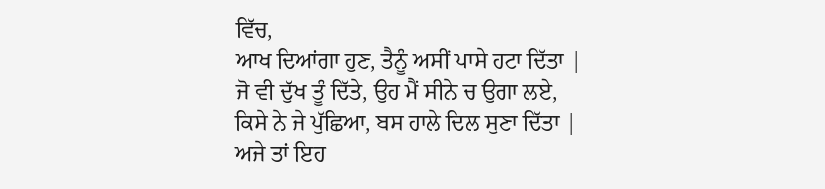ਵਿੱਚ,
ਆਖ ਦਿਆਂਗਾ ਹੁਣ, ਤੈਨੂੰ ਅਸੀਂ ਪਾਸੇ ਹਟਾ ਦਿੱਤਾ |
ਜੋ ਵੀ ਦੁੱਖ ਤੂੰ ਦਿੱਤੇ, ਉਹ ਮੈਂ ਸੀਨੇ ਚ ਉਗਾ ਲਏ,
ਕਿਸੇ ਨੇ ਜੇ ਪੁੱਛਿਆ, ਬਸ ਹਾਲੇ ਦਿਲ ਸੁਣਾ ਦਿੱਤਾ |
ਅਜੇ ਤਾਂ ਇਹ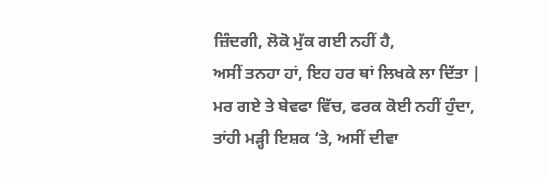ਜ਼ਿੰਦਗੀ, ਲੋਕੋ ਮੁੱਕ ਗਈ ਨਹੀਂ ਹੈ,
ਅਸੀਂ ਤਨਹਾ ਹਾਂ, ਇਹ ਹਰ ਥਾਂ ਲਿਖਕੇ ਲਾ ਦਿੱਤਾ |
ਮਰ ਗਏ ਤੇ ਬੇਵਫਾ ਵਿੱਚ, ਫਰਕ ਕੋਈ ਨਹੀਂ ਹੁੰਦਾ,
ਤਾਂਹੀ ਮੜ੍ਹੀ ਇਸ਼ਕ ‘ਤੇ, ਅਸੀਂ ਦੀਵਾ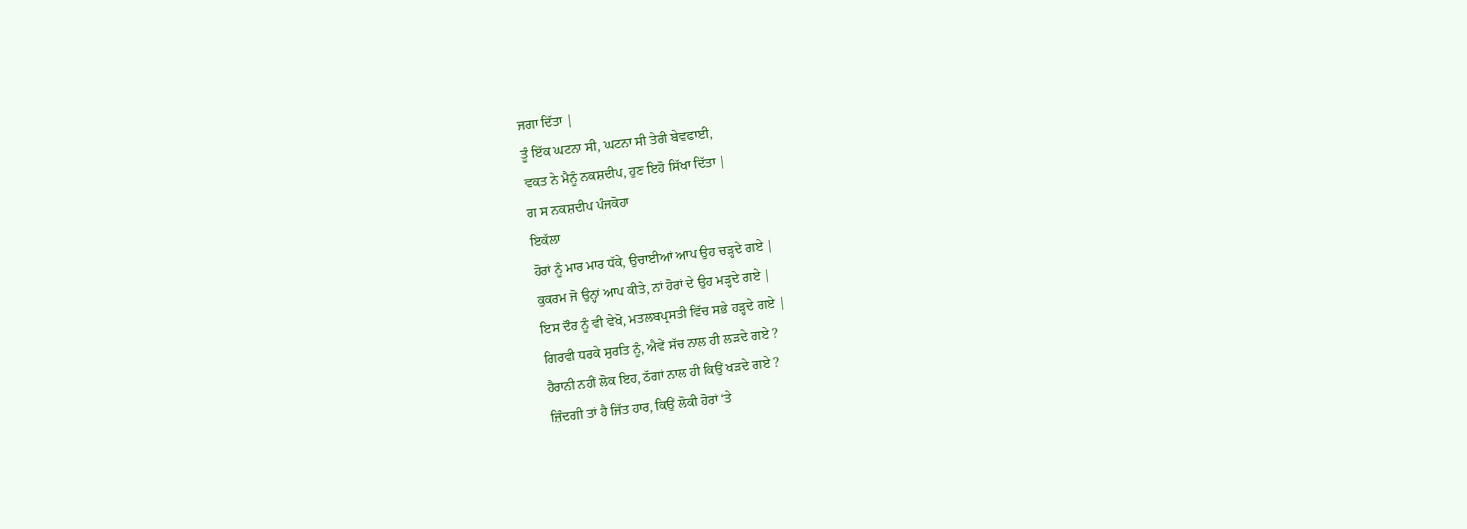ਜਗਾ ਦਿੱਤਾ |
ਤੂੰ ਇੱਕ ਘਟਨਾ ਸੀ, ਘਟਨਾ ਸੀ ਤੇਰੀ ਬੇਵਫਾਈ,
ਵਕਤ ਨੇ ਮੈਨੂੰ ਨਕਸ਼ਦੀਪ, ਹੁਣ ਇਹੋ ਸਿੱਖਾ ਦਿੱਤਾ |
ਗ ਸ ਨਕਸ਼ਦੀਪ ਪੰਜਕੋਹਾ
ਇਕੱਲਾ
ਹੋਰਾਂ ਨੂੰ ਮਾਰ ਮਾਰ ਧੱਕੇ, ਉਚਾਈਆਂ ਆਪ ਉਹ ਚੜ੍ਹਦੇ ਗਏ |
ਕੁਕਰਮ ਜੋ ਉਨ੍ਹਾਂ ਆਪ ਕੀਤੇ, ਨਾਂ ਹੋਰਾਂ ਦੇ ਉਹ ਮੜ੍ਹਦੇ ਗਏ |
ਇਸ ਦੌਰ ਨੂੰ ਵੀ ਵੇਖੋ, ਮਤਲਬਪ੍ਰਸਤੀ ਵਿੱਚ ਸਭੇ ਹੜ੍ਹਦੇ ਗਏ |
ਗਿਰਵੀ ਧਰਕੇ ਸੁਰਤਿ ਨੂੰ, ਐਵੇਂ ਸੱਚ ਨਾਲ ਹੀ ਲੜਦੇ ਗਏ ?
ਹੈਰਾਨੀ ਨਹੀਂ ਲੋਕ ਇਹ, ਠੱਗਾਂ ਨਾਲ ਹੀ ਕਿਉਂ ਖੜਦੇ ਗਏ ?
ਜ਼ਿੰਦਗੀ ਤਾਂ ਹੈ ਜਿੱਤ ਹਾਰ, ਕਿਉਂ ਲੋਕੀ ਹੋਰਾਂ ‘ਤੇ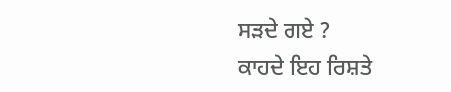ਸੜਦੇ ਗਏ ?
ਕਾਹਦੇ ਇਹ ਰਿਸ਼ਤੇ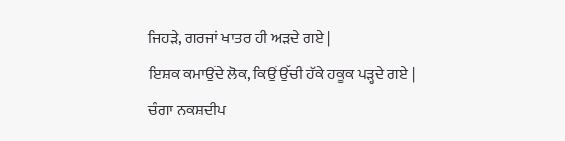ਜਿਹੜੇ, ਗਰਜਾਂ ਖਾਤਰ ਹੀ ਅੜਦੇ ਗਏ |
ਇਸ਼ਕ ਕਮਾਉਂਦੇ ਲੋਕ, ਕਿਉਂ ਉੱਚੀ ਹੱਕੇ ਹਕੂਕ ਪੜ੍ਹਦੇ ਗਏ |
ਚੰਗਾ ਨਕਸ਼ਦੀਪ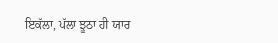ਇਕੱਲਾ, ਪੱਲਾ ਝੂਠਾ ਹੀ ਯਾਰ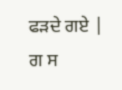ਫੜਦੇ ਗਏ |
ਗ ਸ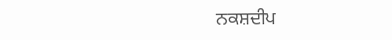ਨਕਸ਼ਦੀਪ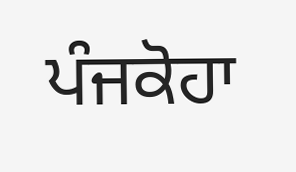ਪੰਜਕੋਹਾ